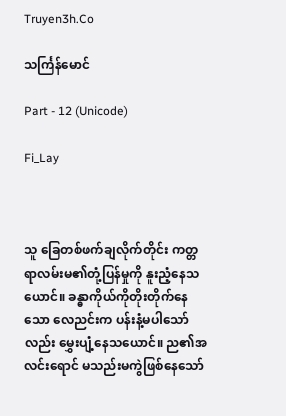Truyen3h.Co

သင်္ကြန်မောင်

Part - 12 (Unicode)

Fi_Lay



သူ ခြေတစ်ဖက်ချလိုက်တိုင်း ကတ္တရာလမ်းမ၏တုံ့ပြန်မှုကို နူးညံ့နေသယောင်။ ခန္ဓာကိုယ်ကိုတိုးတိုက်နေသော လေညင်းက ပန်းနံ့မပါသော်လည်း မွှေးပျံ့နေသယောင်။ ည၏အလင်းရောင် မသည်းမကွဲဖြစ်နေသော်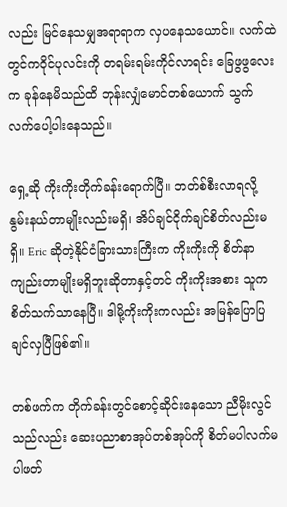လည်း မြင်နေသမျှအရာရာက လှပနေသယောင်။ လက်ထဲတွင်ကဝိုင်ပုလင်းကို တရမ်းရမ်းကိုင်လာရင်း ခြေဖွဖွလေးက ခုန်နေမိသည်ထိ ဘုန်းလျှံမောင်တစ်ယောက် သွက်လက်ပေါ့ပါးနေသည်။

ရှေ့ဆို ကိုးကိုးတိုက်ခန်းရောက်ပြီ။ ဘတ်စ်စီးလာရလို့ နွမ်းနယ်တာမျိုးလည်းမရှိ၊ အိပ်ချင်ငိုက်ချင်စိတ်လည်းမရှိ။ Eric ဆိုတဲ့နိုင်ငံခြားသားကြီးက ကိုးကိုးကို စိတ်နာကျည်းတာမျိုးမရှိဘူးဆိုတာနှင့်တင် ကိုးကိုးအစား သူကစိတ်သက်သာနေပြီ။ ဒါမို့ကိုးကိုးကလည်း အမြန်ပြောပြချင်လှပြီဖြစ်၏။

တစ်ဖက်က တိုက်ခန်းတွင်စောင့်ဆိုင်းနေသော ညီမိုးလွင်သည်လည်း ဆေးပညာစာအုပ်တစ်အုပ်ကို စိတ်မပါလက်မပါဖတ်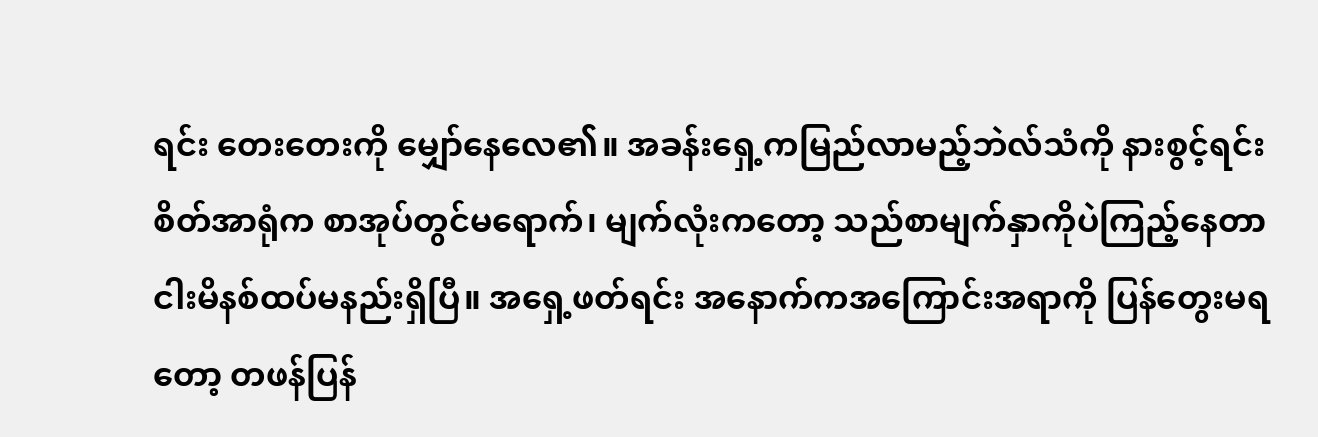ရင်း တေးတေးကို မျှော်နေလေ၏။ အခန်းရှေ့ကမြည်လာမည့်ဘဲလ်သံကို နားစွင့်ရင်း စိတ်အာရုံက စာအုပ်တွင်မရောက်၊ မျက်လုံးကတော့ သည်စာမျက်နှာကိုပဲကြည့်နေတာ ငါးမိနစ်ထပ်မနည်းရှိပြီ။ အရှေ့ဖတ်ရင်း အနောက်ကအကြောင်းအရာကို ပြန်တွေးမရတော့ တဖန်ပြန်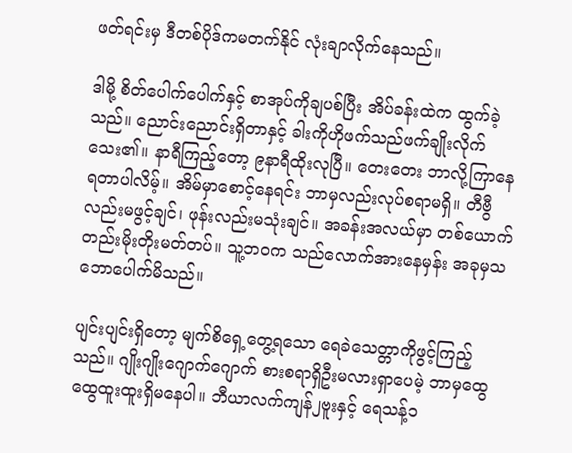ဖတ်ရင်းမှ ဒီတစ်ပိုဒ်ကမတက်နိုင် လုံးချာလိုက်နေသည်။

ဒါမို့ စိတ်ပေါက်ပေါက်နှင့် စာအုပ်ကိုချပစ်ပြီး အိပ်ခန်းထဲက ထွက်ခဲ့သည်။ ညောင်းညောင်းရှိတာနှင့် ခါးကိုဟိုဖက်သည်ဖက်ချိုးလိုက်သေး၏။ နာရီကြည့်တော့ ၉နာရီထိုးလုပြီ။ တေးတေး ဘာလို့ကြာနေရတာပါလိမ့်။ အိမ်မှာစောင့်နေရင်း ဘာမှလည်းလုပ်စရာမရှိ။ တီဗွီလည်းမဖွင့်ချင်၊ ဖုန်းလည်းမသုံးချင်။ အခန်းအလယ်မှာ တစ်ယောက်တည်းမိုးတိုးမတ်တပ်။ သူ့ဘဝက သည်လောက်အားနေမှန်း အခုမှသဘောပေါက်မိသည်။

ပျင်းပျင်းရှိတော့ မျက်စိရှေ့တွေ့ရသော ရေခဲသေတ္တာကိုဖွင့်ကြည့်သည်။ ဂျိုးဂျိုးဂျောက်ဂျောက် စားစရာရှိဦးမလားရှာပေမဲ့ ဘာမှထွေထွေထူးထူးရှိမနေပါ။ ဘီယာလက်ကျန်၂ဗူးနှင့် ရေသန့်၁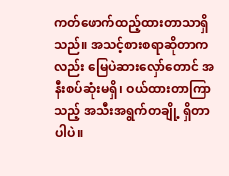ကတ်ဖောက်ထည့်ထားတာသာရှိသည်။ အသင့်စားစရာဆိုတာကလည်း မြေပဲဆားလှော်တောင် အနီးစပ်ဆုံးမရှိ၊ ဝယ်ထားတာကြာသည့် အသီးအရွက်တချို့ ရှိတာပါပဲ။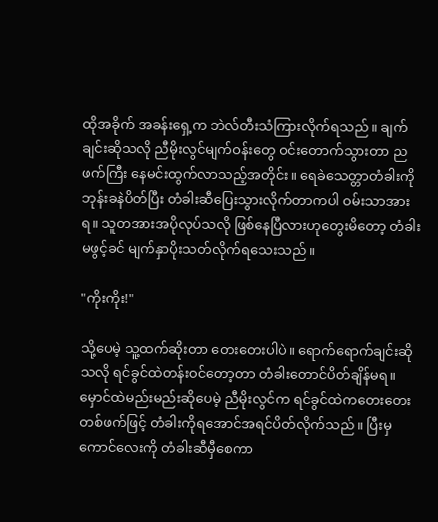ထိုအခိုက် အခန်းရှေ့က ဘဲလ်တီးသံကြားလိုက်ရသည်။ ချက်ချင်းဆိုသလို ညီမိုးလွင်မျက်ဝန်းတွေ ဝင်းတောက်သွားတာ ညဖက်ကြီး နေမင်းထွက်လာသည့်အတိုင်း။ ရေခဲသေတ္တာတံခါးကို ဘုန်းခနဲပိတ်ပြီး တံခါးဆီပြေးသွားလိုက်တာကပါ ဝမ်းသာအားရ။ သူတအားအပိုလုပ်သလို ဖြစ်နေပြီလားဟုတွေးမိတော့ တံခါးမဖွင့်ခင် မျက်နှာပိုးသတ်လိုက်ရသေးသည်။

"ကိုးကိုး!"

သို့ပေမဲ့ သူ့ထက်ဆိုးတာ တေးတေးပါပဲ။ ရောက်ရောက်ချင်းဆိုသလို ရင်ခွင်ထဲတန်းဝင်တော့တာ တံခါးတောင်ပိတ်ချိန်မရ။ မှောင်ထဲမည်းမည်းဆိုပေမဲ့ ညီမိုးလွင်က ရင်ခွင်ထဲကတေးတေးတစ်ဖက်ဖြင့် တံခါးကိုရအောင်အရင်ပိတ်လိုက်သည်။ ပြီးမှကောင်လေးကို တံခါးဆီမှီစေကာ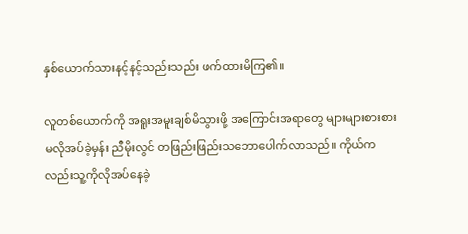နှစ်ယောက်သားနင့်နင့်သည်းသည်း ဖက်ထားမိကြ၏။

လူတစ်ယောက်ကို အရူးအမူးချစ်မိသွားဖို့ အကြောင်းအရာတွေ များများစားစားမလိုအပ်ခဲ့မှန်း ညီမိုးလွင် တဖြည်းဖြည်းသဘောပေါက်လာသည်။ ကိုယ်ကလည်းသူ့ကိုလိုအပ်နေခဲ့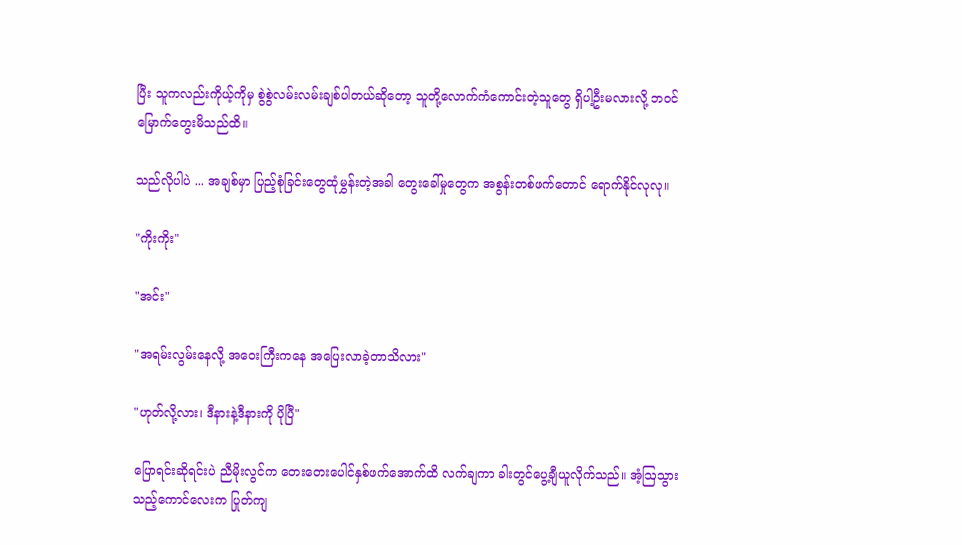ပြီး သူကလည်းကိုယ့်ကိုမှ စွဲစွဲလမ်းလမ်းချစ်ပါတယ်ဆိုတော့ သူတို့လောက်ကံကောင်းတဲ့သူတွေ ရှိပါ့ဦးမလားလို့ ဘဝင်မြောက်တွေးမိသည်ထိ။

သည်လိုပါပဲ ... အချစ်မှာ ပြည့်စုံခြင်းတွေထုံမွှန်းတဲ့အခါ တွေးခေါ်မှုတွေက အစွန်းတစ်ဖက်တောင် ရောက်နိုင်လုလု။

"ကိုးကိုး"

"အင်း"

"အရမ်းလွမ်းနေလို့ အဝေးကြီးကနေ အပြေးလာခဲ့တာသိလား"

"ဟုတ်လို့လား၊ ဒီနားနဲ့ဒီနားကို ပိုပြီ"

ပြောရင်းဆိုရင်းပဲ ညီမိုးလွင်က တေးတေးပေါင်နှစ်ဖက်အောက်ထိ လက်ချကာ ခါးတွင်ပွေ့ချီယူလိုက်သည်။ အံ့ဩသွားသည့်ကောင်လေးက ပြုတ်ကျ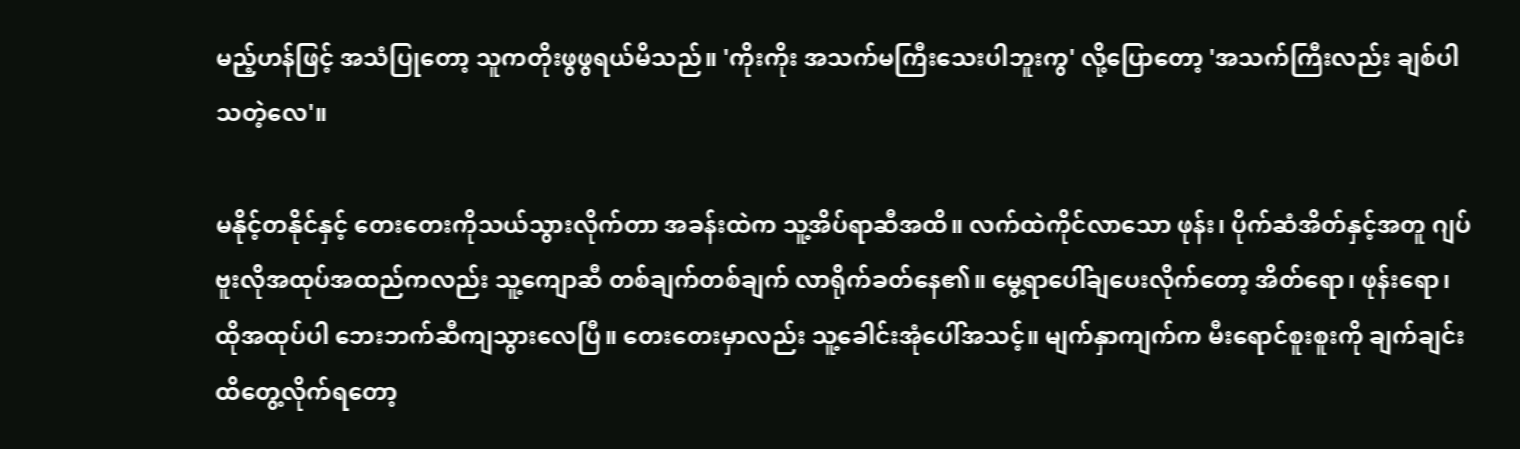မည့်ဟန်ဖြင့် အသံပြုတော့ သူကတိုးဖွဖွရယ်မိသည်။ 'ကိုးကိုး အသက်မကြီးသေးပါဘူးကွ' လို့ပြောတော့ 'အသက်ကြီးလည်း ချစ်ပါသတဲ့လေ'။

မနိုင့်တနိုင်နှင့် တေးတေးကိုသယ်သွားလိုက်တာ အခန်းထဲက သူ့အိပ်ရာဆီအထိ။ လက်ထဲကိုင်လာသော ဖုန်း၊ ပိုက်ဆံအိတ်နှင့်အတူ ဂျပ်ဗူးလိုအထုပ်အထည်ကလည်း သူ့ကျောဆီ တစ်ချက်တစ်ချက် လာရိုက်ခတ်နေ၏။ မွေ့ရာပေါ်ချပေးလိုက်တော့ အိတ်ရော၊ ဖုန်းရော၊ ထိုအထုပ်ပါ ဘေးဘက်ဆီကျသွားလေပြီ။ တေးတေးမှာလည်း သူ့ခေါင်းအုံပေါ်အသင့်။ မျက်နှာကျက်က မီးရောင်စူးစူးကို ချက်ချင်းထိတွေ့လိုက်ရတော့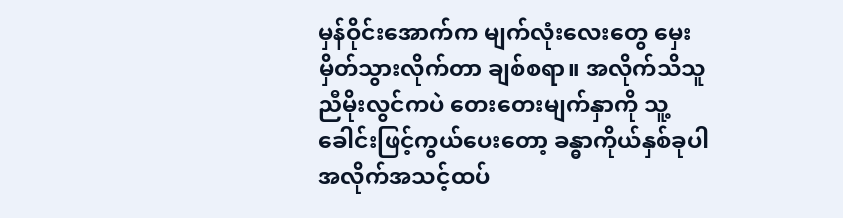မှန်ဝိုင်းအောက်က မျက်လုံးလေးတွေ မှေးမှိတ်သွားလိုက်တာ ချစ်စရာ။ အလိုက်သိသူ ညီမိုးလွင်ကပဲ တေးတေးမျက်နှာကို သူ့ခေါင်းဖြင့်ကွယ်ပေးတော့ ခန္ဓာကိုယ်နှစ်ခုပါ အလိုက်အသင့်ထပ်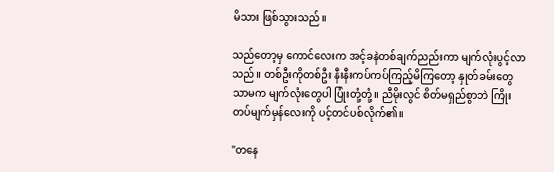မိသား ဖြစ်သွားသည်။

သည်တော့မှ ကောင်လေးက အင့်ခနဲတစ်ချက်ညည်းကာ မျက်လုံးပွင့်လာသည်။ တစ်ဦးကိုတစ်ဦး နီးနီးကပ်ကပ်ကြည့်မိကြတော့ နှုတ်ခမ်းတွေသာမက မျက်လုံးတွေပါ ပြုံးတုံ့တုံ့။ ညီမိုးလွင် စိတ်မရှည်စွာဘဲ ကြိုးတပ်မျက်မှန်လေးကို ပင့်တင်ပစ်လိုက်၏။

"တနေ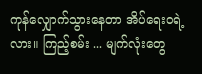ကုန်လျှောက်သွားနေတာ အိပ်ရေးဝရဲ့လား။ ကြည့်စမ်း ... မျက်လုံးတွေ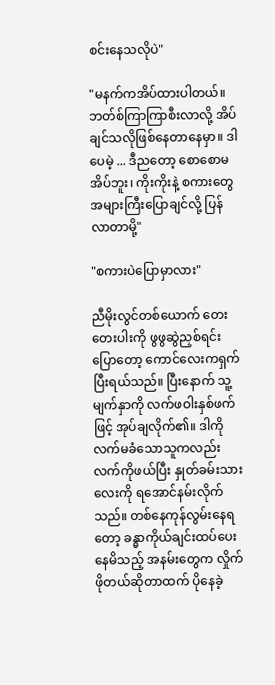စင်းနေသလိုပဲ"

"မနက်ကအိပ်ထားပါတယ်။ ဘတ်စ်ကြာကြာစီးလာလို့ အိပ်ချင်သလိုဖြစ်နေတာနေမှာ။ ဒါပေမဲ့ ... ဒီညတော့ စောစောမအိပ်ဘူး၊ ကိုးကိုးနဲ့ စကားတွေအများကြီးပြောချင်လို့ ပြန်လာတာမို့"

"စကားပဲပြောမှာလား"

ညီမိုးလွင်တစ်ယောက် တေးတေးပါးကို ဖွဖွဆွဲညှစ်ရင်းပြောတော့ ကောင်လေးကရှက်ပြီးရယ်သည်။ ပြီးနောက် သူ့မျက်နှာကို လက်ဖဝါးနှစ်ဖက်ဖြင့် အုပ်ချလိုက်၏။ ဒါကိုလက်မခံသောသူကလည်း လက်ကိုဖယ်ပြီး နှုတ်ခမ်းသားလေးကို ရအောင်နမ်းလိုက်သည်။ တစ်နေကုန်လွမ်းနေရတော့ ခန္ဓာကိုယ်ချင်းထပ်ပေးနေမိသည့် အနမ်းတွေက လှိုက်ဖိုတယ်ဆိုတာထက် ပိုနေခဲ့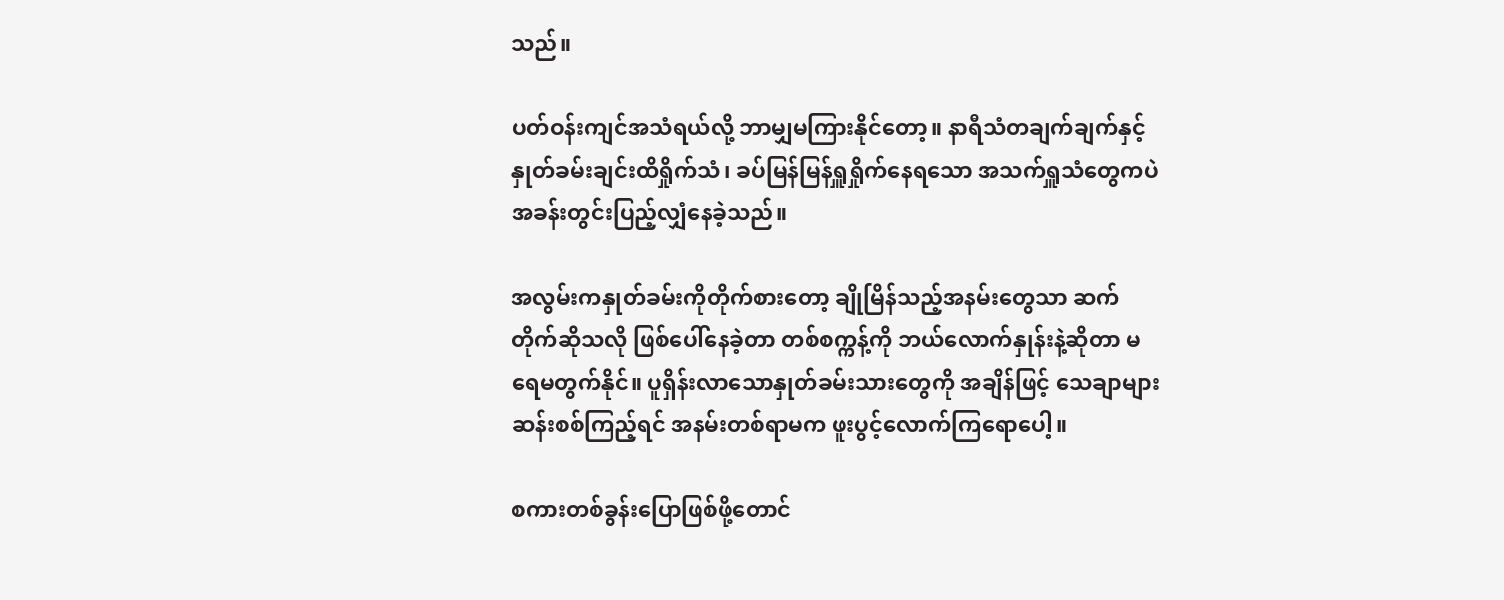သည်။

ပတ်ဝန်းကျင်အသံရယ်လို့ ဘာမျှမကြားနိုင်တော့။ နာရီသံတချက်ချက်နှင့် နှုတ်ခမ်းချင်းထိရှိုက်သံ၊ ခပ်မြန်မြန်ရှူရှိုက်နေရသော အသက်ရှူသံတွေကပဲ အခန်းတွင်းပြည့်လျှံနေခဲ့သည်။

အလွမ်းကနှုတ်ခမ်းကိုတိုက်စားတော့ ချိုမြိန်သည့်အနမ်းတွေသာ ဆက်တိုက်ဆိုသလို ဖြစ်ပေါ်နေခဲ့တာ တစ်စက္ကန့်ကို ဘယ်လောက်နှုန်းနဲ့ဆိုတာ မရေမတွက်နိုင်။ ပူရှိန်းလာသောနှုတ်ခမ်းသားတွေကို အချိန်ဖြင့် သေချာများဆန်းစစ်ကြည့်ရင် အနမ်းတစ်ရာမက ဖူးပွင့်လောက်ကြရောပေါ့။

စကားတစ်ခွန်းပြောဖြစ်ဖို့တောင်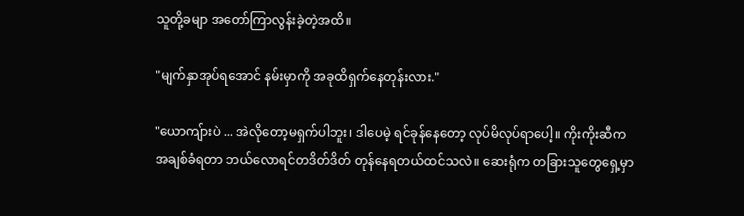သူတို့ခမျာ အတော်ကြာလွန်းခဲ့တဲ့အထိ။

"မျက်နှာအုပ်ရအောင် နမ်းမှာကို အခုထိရှက်နေတုန်းလား."

"ယောကျ်ားပဲ ... အဲလိုတော့မရှက်ပါဘူး၊ ဒါပေမဲ့ ရင်ခုန်နေတော့ လုပ်မိလုပ်ရာပေါ့။ ကိုးကိုးဆီက အချစ်ခံရတာ ဘယ်လောရင်တဒိတ်ဒိတ် တုန်နေရတယ်ထင်သလဲ။ ဆေးရုံက တခြားသူတွေရှေ့မှာ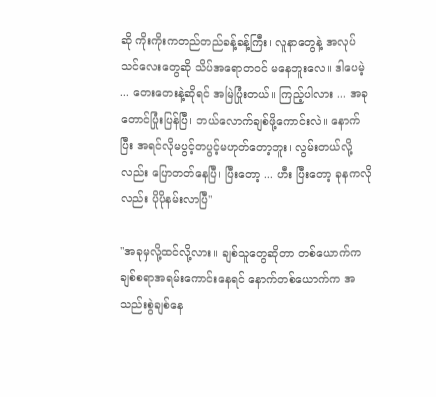ဆို ကိုးကိုးကတည်တည်ခန့်ခန့်ကြီး၊ လူနာတွေနဲ့ အလုပ်သင်လေးတွေဆို သိပ်အရောတဝင် မနေဘူးလေ။ ဒါပေမဲ့ ... တေးတေးနဲ့ဆိုရင် အမြဲပြုံးတယ်။ ကြည့်ပါလား ... အခုတောင်ပြုံးပြန်ပြီ၊ ဘယ်လောက်ချစ်ဖို့ကောင်းလဲ။ နောက်ပြီး အရင်လိုမပွင့်တပွင့်မဟုတ်တော့ဘူး၊ လွမ်းတယ်လို့လည်း ပြောတတ်နေပြီ၊ ပြီးတော့ ... ဟီး ပြီးတော့ ခုနကလိုလည်း ပိုပိုနမ်းလာပြီ"

"အခုမှလို့ထင်လို့လား။ ချစ်သူတွေဆိုတာ တစ်ယောက်က ချစ်စရာအရမ်းကောင်းနေရင် နောက်တစ်ယောက်က အသည်းစွဲချစ်နေ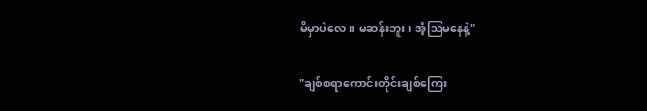မိမှာပဲလေ။ မဆန်းဘူး၊ အံ့ဩမနေနဲ့"

"ချစ်စရာကောင်းတိုင်းချစ်ကြေး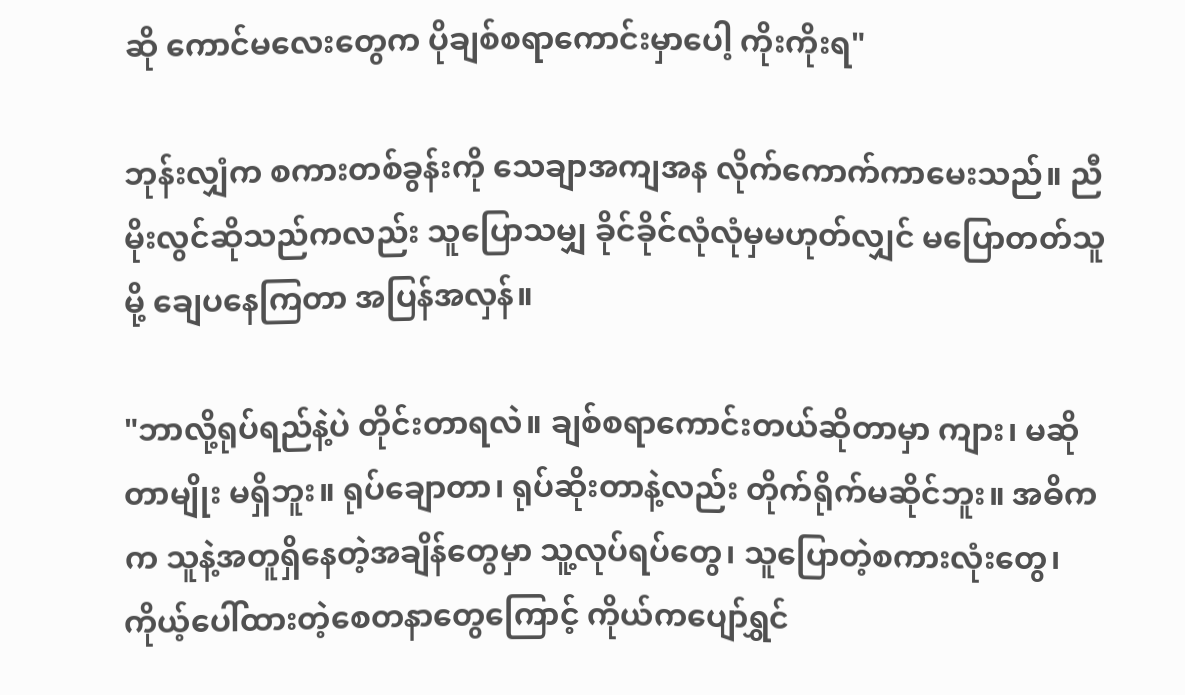ဆို ကောင်မလေးတွေက ပိုချစ်စရာကောင်းမှာပေါ့ ကိုးကိုးရ"

ဘုန်းလျှံက စကားတစ်ခွန်းကို သေချာအကျအန လိုက်ကောက်ကာမေးသည်။ ညီမိုးလွင်ဆိုသည်ကလည်း သူပြောသမျှ ခိုင်ခိုင်လုံလုံမှမဟုတ်လျှင် မပြောတတ်သူမို့ ချေပနေကြတာ အပြန်အလှန်။

"ဘာလို့ရုပ်ရည်နဲ့ပဲ တိုင်းတာရလဲ။ ချစ်စရာကောင်းတယ်ဆိုတာမှာ ကျား၊ မဆိုတာမျိုး မရှိဘူး။ ရုပ်ချောတာ၊ ရုပ်ဆိုးတာနဲ့လည်း တိုက်ရိုက်မဆိုင်ဘူး။ အဓိကက သူနဲ့အတူရှိနေတဲ့အချိန်တွေမှာ သူ့လုပ်ရပ်တွေ၊ သူပြောတဲ့စကားလုံးတွေ၊ ကိုယ့်ပေါ်ထားတဲ့စေတနာတွေကြောင့် ကိုယ်ကပျော်ရွှင်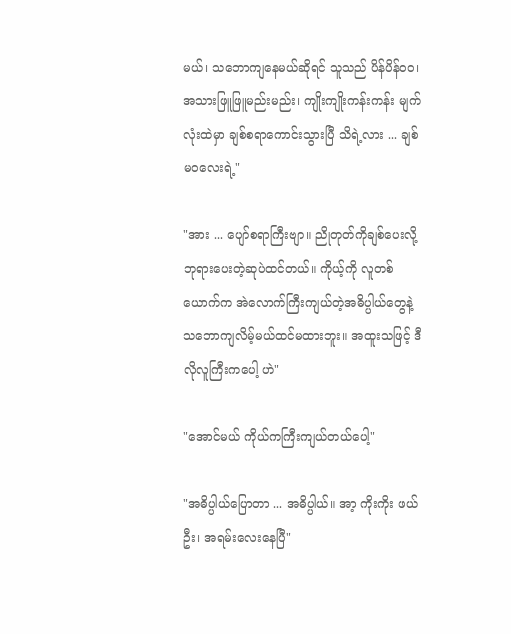မယ်၊ သဘောကျနေမယ်ဆိုရင် သူသည် ပိန်ပိန်ဝဝ၊ အသားဖြူဖြူမည်းမည်း၊ ကျိုးကျိုးကန်းကန်း မျက်လုံးထဲမှာ ချစ်စရာကောင်းသွားပြီ သိရဲ့လား ... ချစ်မဝလေးရဲ့"

"အား ... ပျော်စရာကြီးဗျာ။ ညိုတုတ်ကိုချစ်ပေးလို့ ဘုရားပေးတဲ့ဆုပဲထင်တယ်။ ကိုယ့်ကို လူတစ်ယောက်က အဲလောက်ကြီးကျယ်တဲ့အဓိပ္ပါယ်တွေနဲ့ သဘောကျလိမ့်မယ်ထင်မထားဘူး။ အထူးသဖြင့် ဒီလိုလူကြီးကပေါ့ ဟဲ"

"အောင်မယ် ကိုယ်ကကြီးကျယ်တယ်ပေါ့"

"အဓိပ္ပါယ်ပြောတာ ... အဓိပ္ပါယ်။ အာ့ ကိုးကိုး ဖယ်ဦး၊ အရမ်းလေးနေပြီ"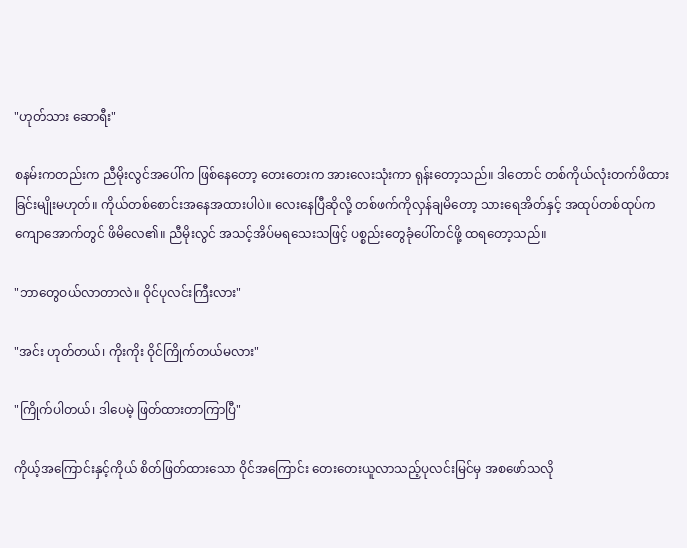"ဟုတ်သား ဆောရီး"

စနမ်းကတည်းက ညီမိုးလွင်အပေါ်က ဖြစ်နေတော့ တေးတေးက အားလေးသုံးကာ ရုန်းတော့သည်။ ဒါတောင် တစ်ကိုယ်လုံးတက်ဖိထားခြင်းမျိုးမဟုတ်။ ကိုယ်တစ်စောင်းအနေအထားပါပဲ။ လေးနေပြီဆိုလို့ တစ်ဖက်ကိုလှန်ချမိတော့ သားရေအိတ်နှင့် အထုပ်တစ်ထုပ်က ကျောအောက်တွင် ဖိမိလေ၏။ ညီမိုးလွင် အသင့်အိပ်မရသေးသဖြင့် ပစ္စည်းတွေခုံပေါ်တင်ဖို့ ထရတော့သည်။

"ဘာတွေဝယ်လာတာလဲ။ ဝိုင်ပုလင်းကြီးလား"

"အင်း ဟုတ်တယ်၊ ကိုးကိုး ဝိုင်ကြိုက်တယ်မလား"

"ကြိုက်ပါတယ်၊ ဒါပေမဲ့ ဖြတ်ထားတာကြာပြီ"

ကိုယ့်အကြောင်းနှင့်ကိုယ် စိတ်ဖြတ်ထားသော ဝိုင်အကြောင်း တေးတေးယူလာသည့်ပုလင်းမြင်မှ အစဖော်သလို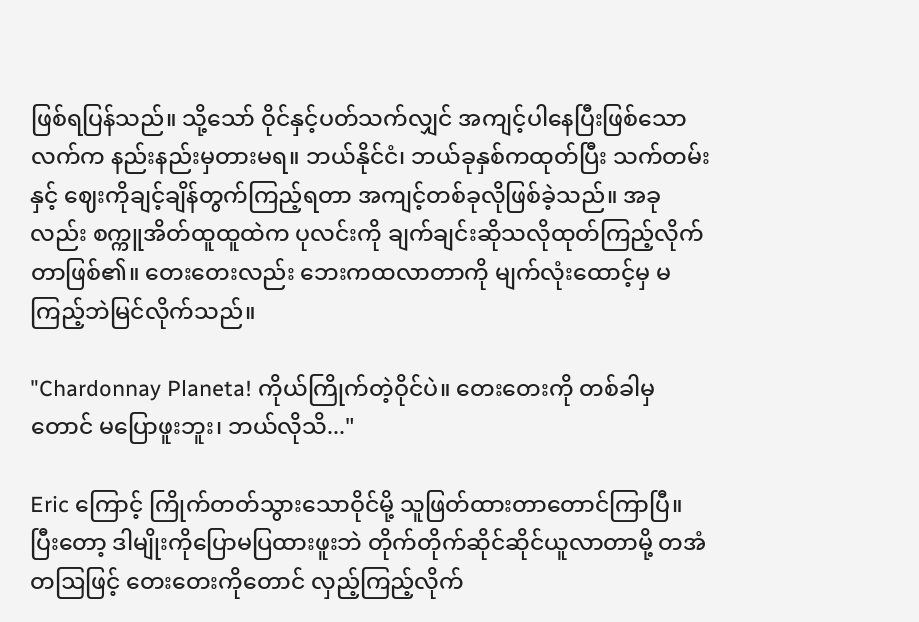ဖြစ်ရပြန်သည်။ သို့သော် ဝိုင်နှင့်ပတ်သက်လျှင် အကျင့်ပါနေပြီးဖြစ်သောလက်က နည်းနည်းမှတားမရ။ ဘယ်နိုင်ငံ၊ ဘယ်ခုနှစ်ကထုတ်ပြီး သက်တမ်းနှင့် ဈေးကိုချင့်ချိန်တွက်ကြည့်ရတာ အကျင့်တစ်ခုလိုဖြစ်ခဲ့သည်။ အခုလည်း စက္ကူအိတ်ထူထူထဲက ပုလင်းကို ချက်ချင်းဆိုသလိုထုတ်ကြည့်လိုက်တာဖြစ်၏။ တေးတေးလည်း ဘေးကထလာတာကို မျက်လုံးထောင့်မှ မကြည့်ဘဲမြင်လိုက်သည်။

"Chardonnay Planeta! ကိုယ်ကြိုက်တဲ့ဝိုင်ပဲ။ တေးတေးကို တစ်ခါမှတောင် မပြောဖူးဘူး၊ ဘယ်လိုသိ..."

Eric ကြောင့် ကြိုက်တတ်သွားသောဝိုင်မို့ သူဖြတ်ထားတာတောင်ကြာပြီ။ ပြီးတော့ ဒါမျိုးကိုပြောမပြထားဖူးဘဲ တိုက်တိုက်ဆိုင်ဆိုင်ယူလာတာမို့ တအံတဩဖြင့် တေးတေးကိုတောင် လှည့်ကြည့်လိုက်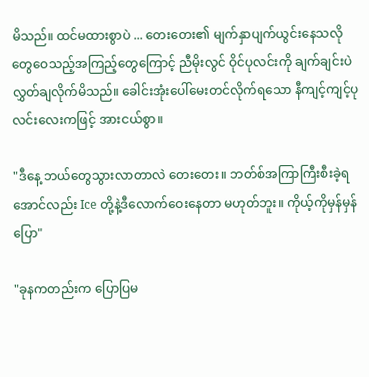မိသည်။ ထင်မထားစွာပဲ ... တေးတေး၏ မျက်နှာပျက်ယွင်းနေသလို တွေဝေသည့်အကြည့်တွေကြောင့် ညီမိုးလွင် ဝိုင်ပုလင်းကို ချက်ချင်းပဲ လွှတ်ချလိုက်မိသည်။ ခေါင်းအုံးပေါ်မေးတင်လိုက်ရသော နီကျင့်ကျင့်ပုလင်းလေးကဖြင့် အားငယ်စွာ။

"ဒီနေ့ ဘယ်တွေသွားလာတာလဲ တေးတေး။ ဘတ်စ်အကြာကြီးစီးခဲ့ရအောင်လည်း Ice တို့နဲ့ဒီလောက်ဝေးနေတာ မဟုတ်ဘူး။ ကိုယ့်ကိုမှန်မှန်ပြော"

"ခုနကတည်းက ပြောပြမ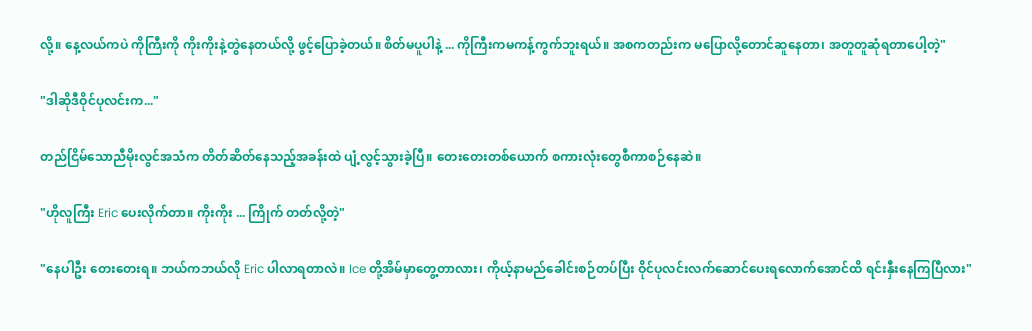လို့။ နေ့လယ်ကပဲ ကိုကြီးကို ကိုးကိုးနဲ့တွဲနေတယ်လို့ ဖွင့်ပြောခဲ့တယ်။ စိတ်မပူပါနဲ့ ... ကိုကြီးကမကန့်ကွက်ဘူးရယ်။ အစကတည်းက မပြောလို့တောင်ဆူနေတာ၊ အတူတူဆုံရတာပေါ့တဲ့"

"ဒါဆိုဒီဝိုင်ပုလင်းက..."

တည်ငြိမ်သောညီမိုးလွင်အသံက တိတ်ဆိတ်နေသည့်အခန်းထဲ ပျံ့လွင့်သွားခဲ့ပြီ။ တေးတေးတစ်ယောက် စကားလုံးတွေစီကာစဉ်နေဆဲ။

"ဟိုလူကြီး Eric ပေးလိုက်တာ။ ကိုးကိုး ... ကြိုက် တတ်လို့တဲ့"

"နေပါဦး တေးတေးရ။ ဘယ်ကဘယ်လို Eric ပါလာရတာလဲ။ Ice တို့အိမ်မှာတွေ့တာလား၊ ကိုယ့်နာမည်ခေါင်းစဉ်တပ်ပြီး ဝိုင်ပုလင်းလက်ဆောင်ပေးရလောက်အောင်ထိ ရင်းနှီးနေကြပြီလား"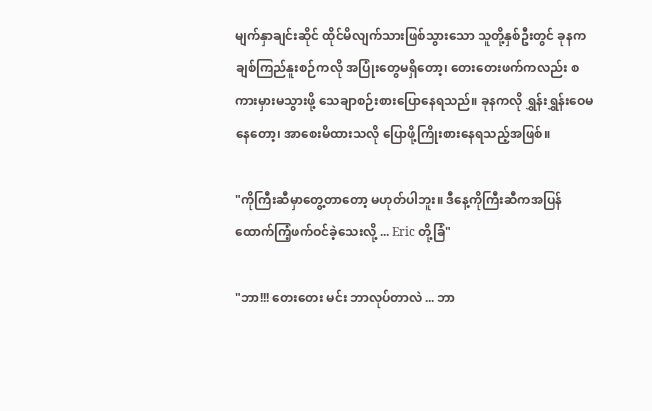မျက်နှာချင်းဆိုင် ထိုင်မိလျက်သားဖြစ်သွားသော သူတို့နှစ်ဦးတွင် ခုနကချစ်ကြည်နူးစဉ်ကလို အပြုံးတွေမရှိတော့၊ တေးတေးဖက်ကလည်း စကားမှားမသွားဖို့ သေချာစဉ်းစားပြောနေရသည်။ ခုနကလို ရွှန်းရွှန်းဝေမနေတော့၊ အာစေးမိထားသလို ပြောဖို့ကြိုးစားနေရသည့်အဖြစ်။

"ကိုကြီးဆီမှာတွေ့တာတော့ မဟုတ်ပါဘူး။ ဒီနေ့ကိုကြီးဆီကအပြန် ထောက်ကြံ့ဖက်ဝင်ခဲ့သေးလို့ ... Eric တို့ခြံ"

"ဘာ!!! တေးတေး မင်း ဘာလုပ်တာလဲ ... ဘာ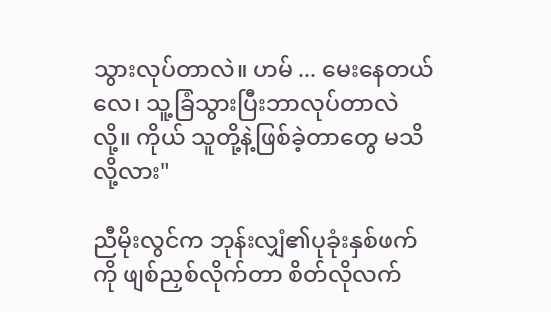သွားလုပ်တာလဲ။ ဟမ် ... မေးနေတယ်လေ၊ သူ့ခြံသွားပြီးဘာလုပ်တာလဲလို့။ ကိုယ် သူတို့နဲ့ဖြစ်ခဲ့တာတွေ မသိလို့လား"

ညီမိုးလွင်က ဘုန်းလျှံ၏ပုခုံးနှစ်ဖက်ကို ဖျစ်ညှစ်လိုက်တာ စိတ်လိုလက်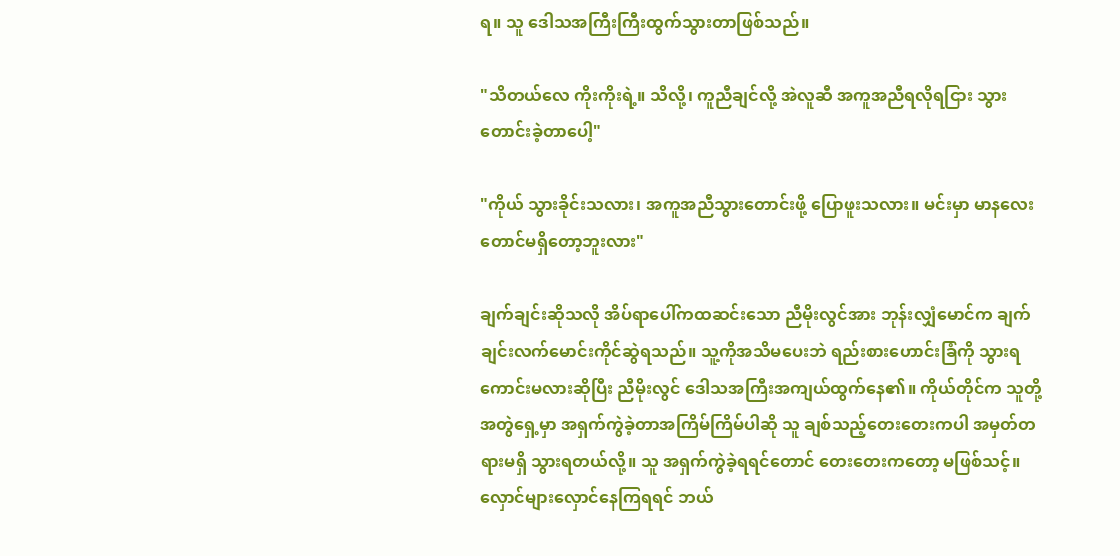ရ။ သူ ဒေါသအကြီးကြီးထွက်သွားတာဖြစ်သည်။

"သိတယ်လေ ကိုးကိုးရဲ့။ သိလို့၊ ကူညီချင်လို့ အဲလူဆီ အကူအညီရလိုရငြား သွားတောင်းခဲ့တာပေါ့"

"ကိုယ် သွားခိုင်းသလား၊ အကူအညီသွားတောင်းဖို့ ပြောဖူးသလား။ မင်းမှာ မာနလေးတောင်မရှိတော့ဘူးလား"

ချက်ချင်းဆိုသလို အိပ်ရာပေါ်ကထဆင်းသော ညီမိုးလွင်အား ဘုန်းလျှံမောင်က ချက်ချင်းလက်မောင်းကိုင်ဆွဲရသည်။ သူ့ကိုအသိမပေးဘဲ ရည်းစားဟောင်းခြံကို သွားရကောင်းမလားဆိုပြီး ညီမိုးလွင် ဒေါသအကြီးအကျယ်ထွက်နေ၏။ ကိုယ်တိုင်က သူတို့အတွဲရှေ့မှာ အရှက်ကွဲခဲ့တာအကြိမ်ကြိမ်ပါဆို သူ ချစ်သည့်တေးတေးကပါ အမှတ်တရားမရှိ သွားရတယ်လို့။ သူ အရှက်ကွဲခဲ့ရရင်တောင် တေးတေးကတော့ မဖြစ်သင့်။ လှောင်များလှောင်နေကြရရင် ဘယ်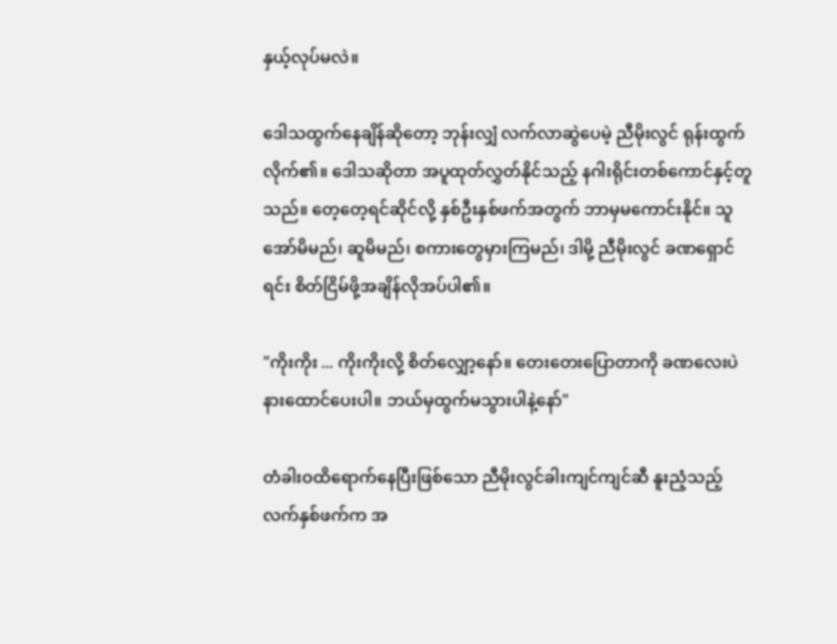နှယ့်လုပ်မလဲ။

ဒေါသထွက်နေချိန်ဆိုတော့ ဘုန်းလျှံ လက်လာဆွဲပေမဲ့ ညီမိုးလွင် ရုန်းထွက်လိုက်၏။ ဒေါသဆိုတာ အပူထုတ်လွှတ်နိုင်သည့် နဂါးရိုင်းတစ်ကောင်နှင့်တူသည်။ တေ့တေ့ရင်ဆိုင်လို့ နှစ်ဦးနှစ်ဖက်အတွက် ဘာမှမကောင်းနိုင်။ သူ အော်မိမည်၊ ဆူမိမည်၊ စကားတွေမှားကြမည်၊ ဒါမို့ ညီမိုးလွင် ခဏရှောင်ရင်း စိတ်ငြိမ်ဖို့အချိန်လိုအပ်ပါ၏။

"ကိုးကိုး ... ကိုးကိုးလို့ စိတ်လျှော့နော်။ တေးတေးပြောတာကို ခဏလေးပဲနားထောင်ပေးပါ။ ဘယ်မှထွက်မသွားပါနဲ့နော်"

တံခါးဝထိရောက်နေပြီးဖြစ်သော ညီမိုးလွင်ခါးကျင်ကျင်ဆီ နူးညံ့သည့်လက်နှစ်ဖက်က အ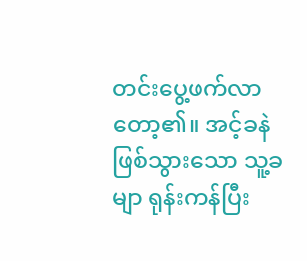တင်းပွေ့ဖက်လာတော့၏။ အင့်ခနဲဖြစ်သွားသော သူ့ခမျာ ရုန်းကန်ပြီး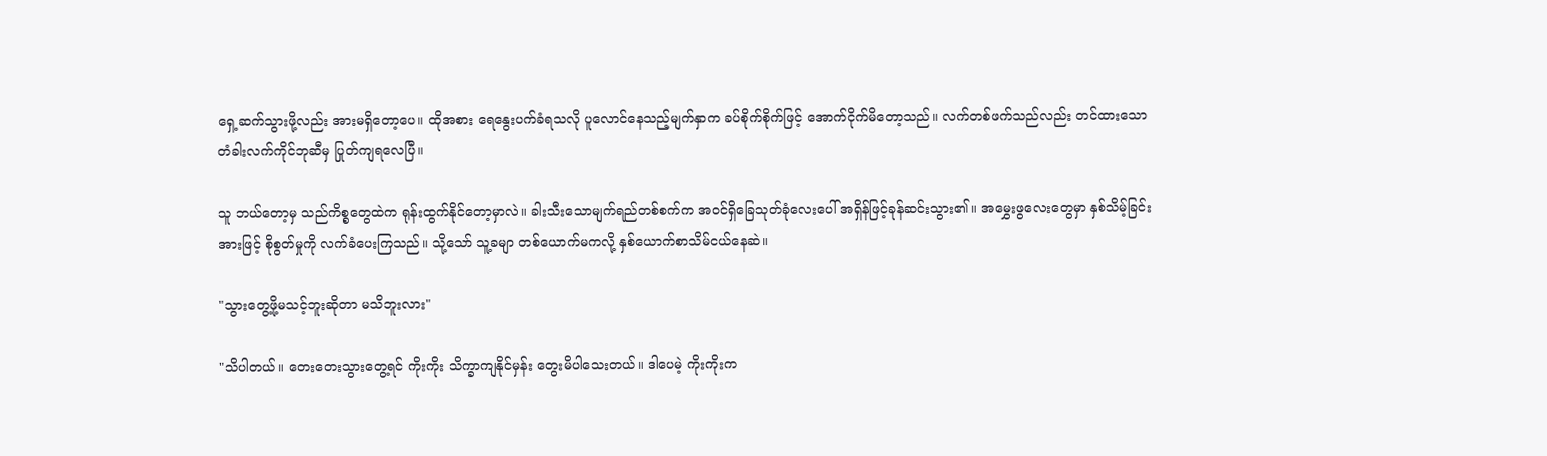ရှေ့ဆက်သွားဖို့လည်း အားမရှိတော့ပေ။ ထိုအစား ရေနွေးပက်ခံရသလို ပူလောင်နေသည့်မျက်နှာက ခပ်စိုက်စိုက်ဖြင့် အောက်ငိုက်မိတော့သည်။ လက်တစ်ဖက်သည်လည်း တင်ထားသောတံခါးလက်ကိုင်ဘုဆီမှ ပြုတ်ကျရလေပြီ။

သူ ဘယ်တော့မှ သည်ကိစ္စတွေထဲက ရုန်းထွက်နိုင်တော့မှာလဲ။ ခါးသီးသောမျက်ရည်တစ်စက်က အဝင်ရှိခြေသုတ်ခုံလေးပေါ် အရှိန်ဖြင့်ခုန်ဆင်းသွား၏။ အမွှေးဖွလေးတွေမှာ နှစ်သိမ့်ခြင်းအားဖြင့် စိုစွတ်မှုကို လက်ခံပေးကြသည်။ သို့သော် သူ့ခမျာ တစ်ယောက်မကလို့ နှစ်ယောက်စာသိမ်ငယ်နေဆဲ။

"သွားတွေ့ဖို့မသင့်ဘူးဆိုတာ မသိဘူးလား"

"သိပါတယ်။ တေးတေးသွားတွေ့ရင် ကိုးကိုး သိက္ခာကျနိုင်မှန်း တွေးမိပါသေးတယ်။ ဒါပေမဲ့ ကိုးကိုးက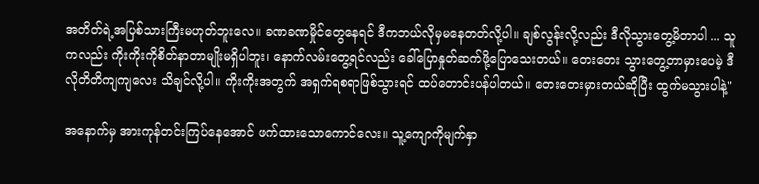အတိတ်ရဲ့အပြစ်သားကြီးမဟုတ်ဘူးလေ။ ခဏခဏမှိုင်တွေနေရင် ဒီကဘယ်လိုမှမနေတတ်လို့ပါ။ ချစ်လွန်းလို့လည်း ဒီလိုသွားတွေ့မိတာပါ ... သူကလည်း ကိုးကိုးကိုစိတ်နာတာမျိုးမရှိပါဘူး၊ နောက်လမ်းတွေ့ရင်လည်း ခေါ်ပြောနှုတ်ဆက်ဖို့ပြောသေးတယ်။ တေးတေး သွားတွေ့တာမှားပေမဲ့ ဒီလိုတိတိကျကျလေး သိချင်လို့ပါ။ ကိုးကိုးအတွက် အရှက်ရစရာဖြစ်သွားရင် ထပ်တောင်းပန်ပါတယ်။ တေးတေးမှားတယ်ဆိုပြီး ထွက်မသွားပါနဲ့"

အနောက်မှ အားကုန်တင်းကြပ်နေအောင် ဖက်ထားသောကောင်လေး။ သူ့ကျောကိုမျက်နှာ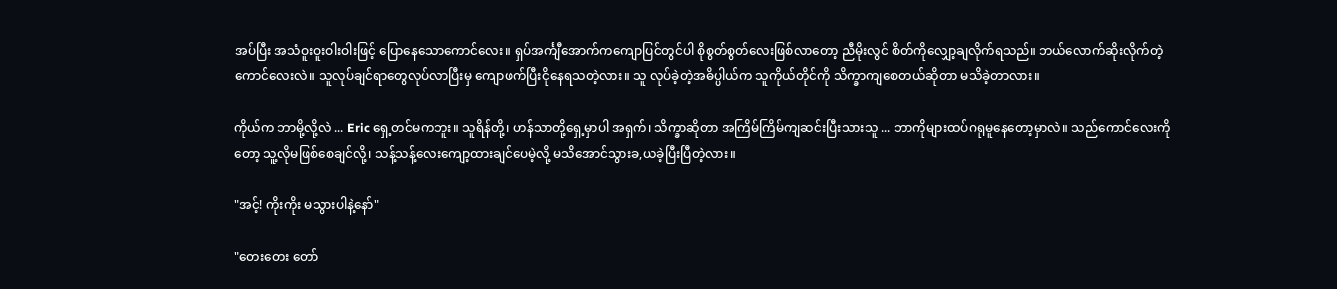အပ်ပြီး အသံဝူးဝူးဝါးဝါးဖြင့်‌ ပြောနေသောကောင်လေး။ ရှပ်အင်္ကျီအောက်ကကျောပြင်တွင်ပါ စိုစွတ်စွတ်လေးဖြစ်လာတော့ ညီမိုးလွင် စိတ်ကိုလျှော့ချလိုက်ရသည်။ ဘယ်လောက်ဆိုးလိုက်တဲ့ ကောင်လေးလဲ။ သူလုပ်ချင်ရာတွေလုပ်လာပြီးမှ ကျောဖက်ပြီးငိုနေရသတဲ့လား။ သူ လုပ်ခဲ့တဲ့အဓိပ္ပါယ်က သူကိုယ်တိုင်ကို သိက္ခာကျစေတယ်ဆိုတာ မသိခဲ့တာလား။

ကိုယ်က ဘာမို့လို့လဲ ... Eric ရှေ့တင်မကဘူး။ သူရိန်တို့၊ ဟန်သာတို့ရှေ့မှာပါ အရှက်၊ သိက္ခာဆိုတာ အကြိမ်ကြိမ်ကျဆင်းပြီးသားသူ ... ဘာကိုများထပ်ဂရုမူနေတော့မှာလဲ။ သည်ကောင်လေးကိုတော့ သူ့လိုမဖြစ်စေချင်လို့၊ သန့်သန့်လေးကျော့ထားချင်ပေမဲ့လို့ မသိအောင်သွားခ,ယခဲ့ပြီးပြီတဲ့လား။

"အင့်! ကိုးကိုး မသွားပါနဲ့နော်"

"တေးတေး တော်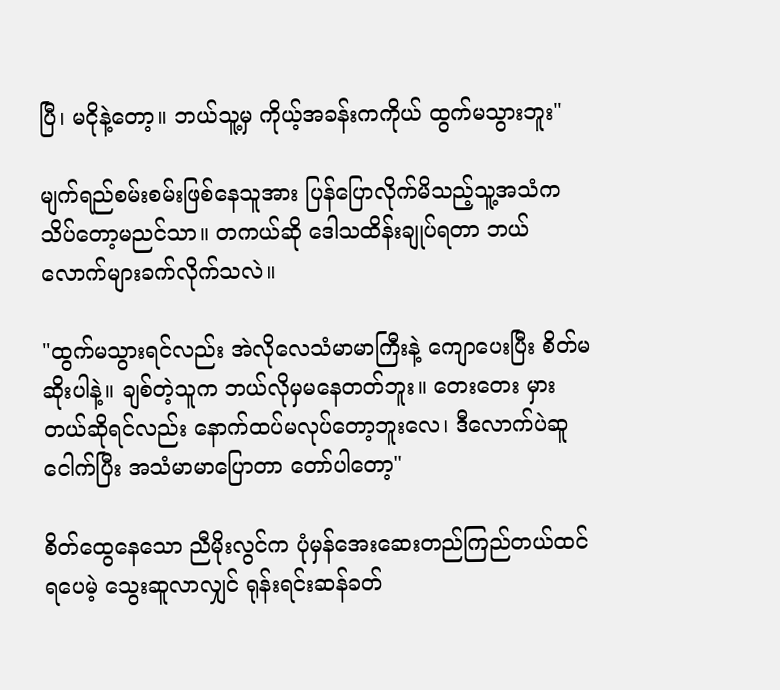ပြီ၊ မငိုနဲ့တော့။ ဘယ်သူ့မှ ကိုယ့်အခန်းကကိုယ် ထွက်မသွားဘူး"

မျက်ရည်စမ်းစမ်းဖြစ်နေသူအား ပြန်ပြောလိုက်မိသည့်သူ့အသံက သိပ်တော့မညင်သာ။ တကယ်ဆို ဒေါသထိန်းချုပ်ရတာ ဘယ်လောက်များခက်လိုက်သလဲ။

"ထွက်မသွားရင်လည်း အဲလိုလေသံမာမာကြီးနဲ့ ကျောပေးပြီး စိတ်မဆိုးပါနဲ့။ ချစ်တဲ့သူက ဘယ်လိုမှမနေတတ်ဘူး။ တေးတေး မှားတယ်ဆိုရင်လည်း နောက်ထပ်မလုပ်တော့ဘူးလေ၊ ဒီလောက်ပဲဆူငေါက်ပြီး အသံမာမာပြောတာ တော်ပါတော့"

စိတ်ထွေနေသော ညီမိုးလွင်က ပုံမှန်အေးဆေးတည်ကြည်တယ်ထင်ရပေမဲ့ သွေးဆူလာလျှင် ရုန်းရင်းဆန်ခတ်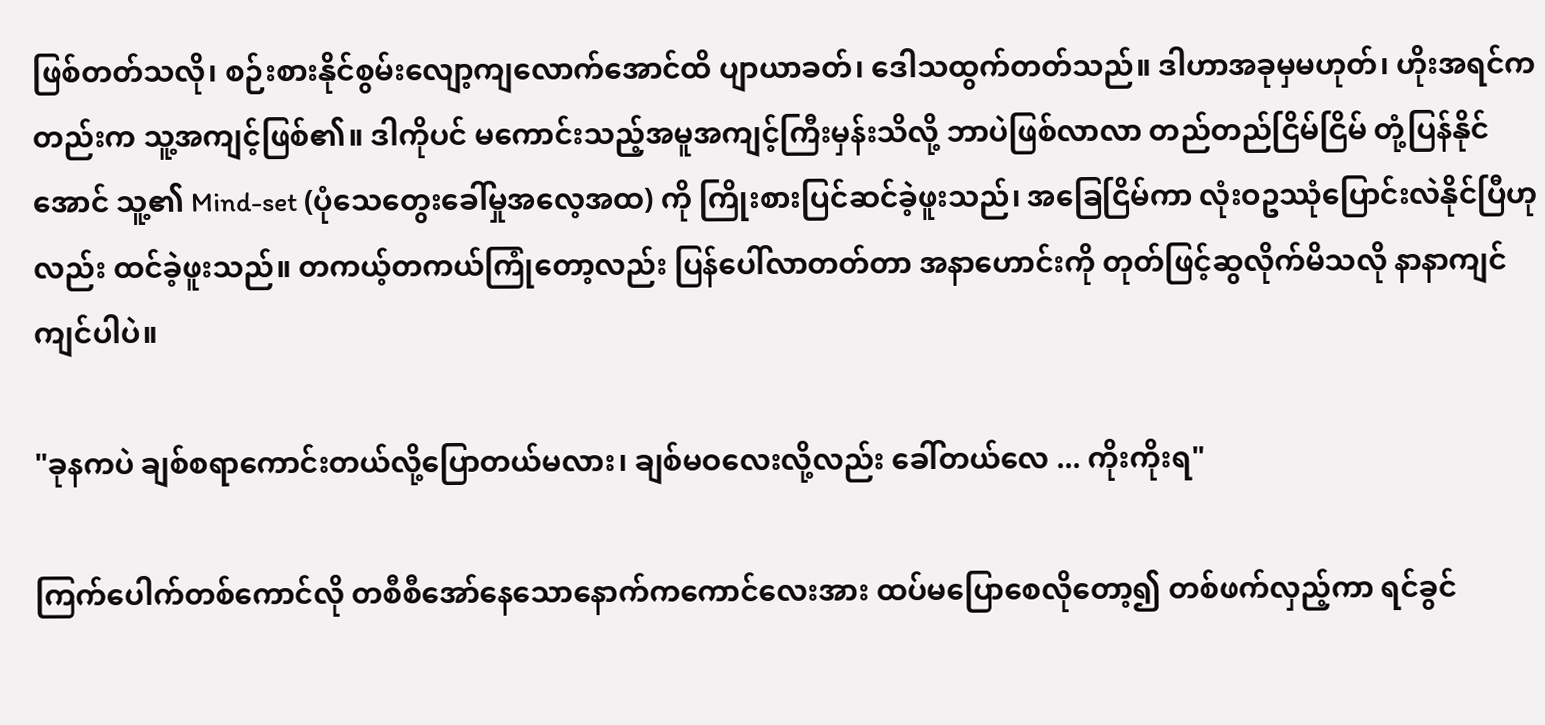ဖြစ်တတ်သလို၊ စဉ်းစားနိုင်စွမ်းလျော့ကျလောက်အောင်ထိ ပျာယာခတ်၊ ဒေါသထွက်တတ်သည်။ ဒါဟာအခုမှမဟုတ်၊ ဟိုးအရင်ကတည်းက သူ့အကျင့်ဖြစ်၏။ ဒါကိုပင် မကောင်းသည့်အမူအကျင့်ကြီးမှန်းသိလို့ ဘာပဲဖြစ်လာလာ တည်တည်ငြိမ်ငြိမ် တုံ့ပြန်နိုင်အောင် သူ့၏ Mind-set (ပုံသေတွေးခေါ်မှုအလေ့အထ) ကို ကြိုးစားပြင်ဆင်ခဲ့ဖူးသည်၊ အခြေငြိမ်ကာ လုံးဝဥဿုံပြောင်းလဲနိုင်ပြီဟုလည်း ထင်ခဲ့ဖူးသည်။ တကယ့်တကယ်ကြုံတော့လည်း ပြန်ပေါ်လာတတ်တာ အနာဟောင်းကို တုတ်ဖြင့်ဆွလိုက်မိသလို နာနာကျင်ကျင်ပါပဲ။

"ခုနကပဲ ချစ်စရာကောင်းတယ်လို့ပြောတယ်မလား၊ ချစ်မဝလေးလို့လည်း ခေါ်တယ်လေ ... ကိုးကိုးရ"

ကြက်ပေါက်တစ်ကောင်လို တစီစီအော်နေသောနောက်ကကောင်လေးအား ထပ်မပြောစေလိုတော့၍ တစ်ဖက်လှည့်ကာ ရင်ခွင်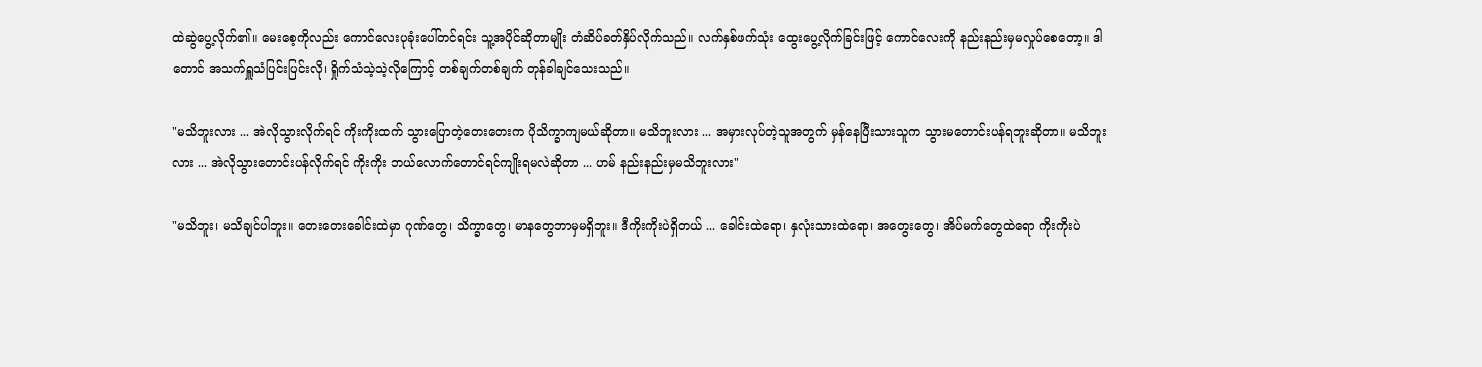ထဲဆွဲပွေ့လိုက်၏။ မေးစေ့ကိုလည်း ကောင်လေးပုခုံးပေါ်တင်ရင်း သူ့အပိုင်ဆိုတာမျိုး တံဆိပ်ခတ်နှိပ်လိုက်သည်။ လက်နှစ်ဖက်သုံး ထွေးပွေ့လိုက်ခြင်းဖြင့် ကောင်လေးကို နည်းနည်းမှမလှုပ်စေတော့။ ဒါတောင် အသက်ရှူသံပြင်းပြင်းလို၊ ရှိုက်သံသဲ့သဲ့လိုကြောင့် တစ်ချက်တစ်ချက် တုန်ခါချင်သေးသည်။

"မသိဘူးလား ... အဲလိုသွားလိုက်ရင် ကိုးကိုးထက် သွားပြောတဲ့တေးတေးက ပိုသိက္ခာကျမယ်ဆိုတာ။ မသိဘူးလား ... အမှားလုပ်တဲ့သူအတွက် မှန်နေပြီးသားသူက သွားမတောင်းပန်ရဘူးဆိုတာ။ မသိဘူးလား ... အဲလိုသွားတောင်းပန်လိုက်ရင် ကိုးကိုး ဘယ်လောက်တောင်ရင်ကျိုးရမလဲဆိုတာ ... ဟမ် နည်းနည်းမှမသိဘူးလား"

"မသိဘူး၊ မသိချင်ပါဘူး။ တေးတေးခေါင်းထဲမှာ ဂုဏ်တွေ၊ သိက္ခာတွေ၊ မာနတွေဘာမှမရှိဘူး။ ဒီကိုးကိုးပဲရှိတယ် ... ခေါင်းထဲရော၊ နှလုံးသားထဲရော၊ အတွေးတွေ၊ အိပ်မက်တွေထဲရော ကိုးကိုးပဲ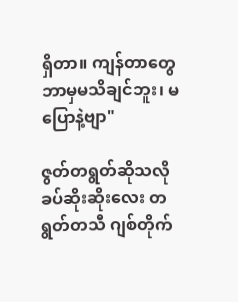ရှိတာ။ ကျန်တာတွေ ဘာမှမသိချင်ဘူး၊ မပြောနဲ့ဗျာ"

ဇွတ်တရွတ်ဆိုသလို ခပ်ဆိုးဆိုးလေး တရွတ်တသီ ဂျစ်တိုက်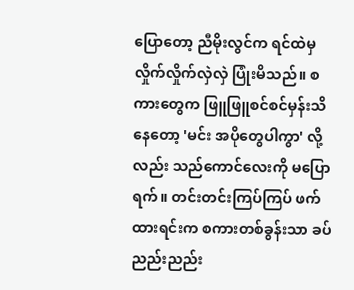ပြောတော့ ညီမိုးလွင်က ရင်ထဲမှလှိုက်လှိုက်လှဲလှဲ ပြုံးမိသည်။ စကားတွေက ဖြူဖြူစင်စင်မှန်းသိနေတော့ 'မင်း အပိုတွေပါကွာ' လို့လည်း သည်ကောင်လေးကို မပြောရက်။ တင်းတင်းကြပ်ကြပ် ဖက်ထားရင်းက စကားတစ်ခွန်းသာ ခပ်ညည်းညည်း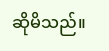ဆိုမိသည်။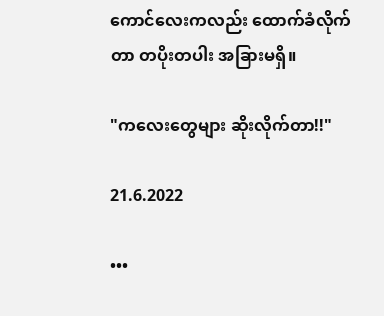ကောင်လေးကလည်း ထောက်ခံလိုက်တာ တပိုးတပါး အခြားမရှိ။

"ကလေးတွေများ ဆိုးလိုက်တာ!!"

21.6.2022

•••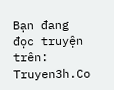Bạn đang đọc truyện trên: Truyen3h.Co